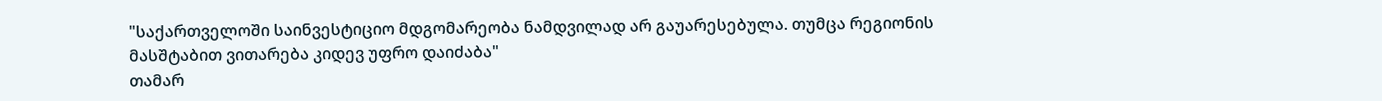"საქართველოში საინვესტიციო მდგომარეობა ნამდვილად არ გაუარესებულა. თუმცა რეგიონის მასშტაბით ვითარება კიდევ უფრო დაიძაბა"
თამარ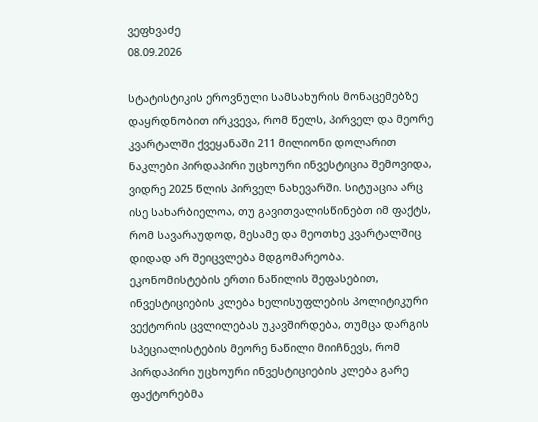ვეფხვაძე
08.09.2026

სტატისტიკის ეროვნული სამსახურის მონაცემებზე დაყრდნობით ირკვევა, რომ წელს, პირველ და მეორე კვარტალში ქვეყანაში 211 მილიონი დოლარით ნაკლები პირდაპირი უცხოური ინვესტიცია შემოვიდა, ვიდრე 2025 წლის პირველ ნახევარში. სიტუაცია არც ისე სახარბიელოა, თუ გავითვალისწინებთ იმ ფაქტს, რომ სავარაუდოდ, მესამე და მეოთხე კვარტალშიც დიდად არ შეიცვლება მდგომარეობა. ეკონომისტების ერთი ნაწილის შეფასებით, ინვესტიციების კლება ხელისუფლების პოლიტიკური ვექტორის ცვლილებას უკავშირდება, თუმცა დარგის სპეციალისტების მეორე ნაწილი მიიჩნევს, რომ პირდაპირი უცხოური ინვესტიციების კლება გარე ფაქტორებმა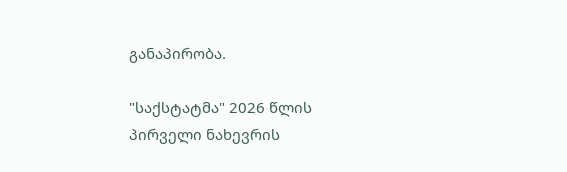განაპირობა.

"საქსტატმა" 2026 წლის პირველი ნახევრის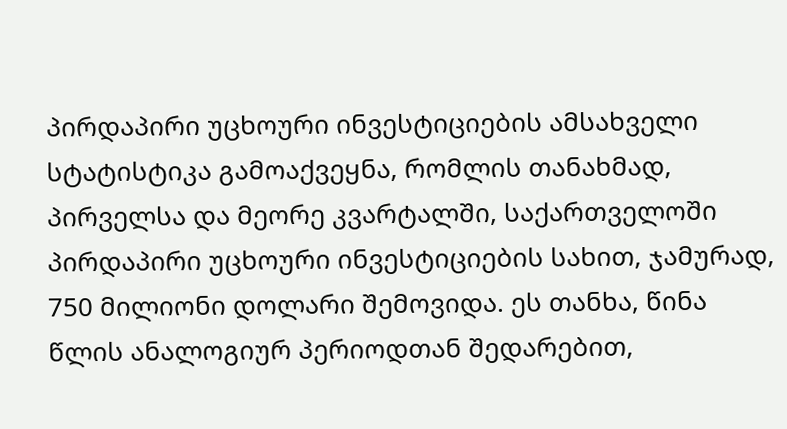პირდაპირი უცხოური ინვესტიციების ამსახველი სტატისტიკა გამოაქვეყნა, რომლის თანახმად, პირველსა და მეორე კვარტალში, საქართველოში პირდაპირი უცხოური ინვესტიციების სახით, ჯამურად, 750 მილიონი დოლარი შემოვიდა. ეს თანხა, წინა წლის ანალოგიურ პერიოდთან შედარებით,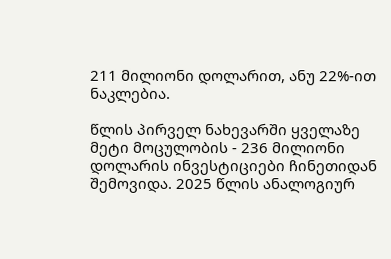211 მილიონი დოლარით, ანუ 22%-ით ნაკლებია.

წლის პირველ ნახევარში ყველაზე მეტი მოცულობის - 236 მილიონი დოლარის ინვესტიციები ჩინეთიდან შემოვიდა. 2025 წლის ანალოგიურ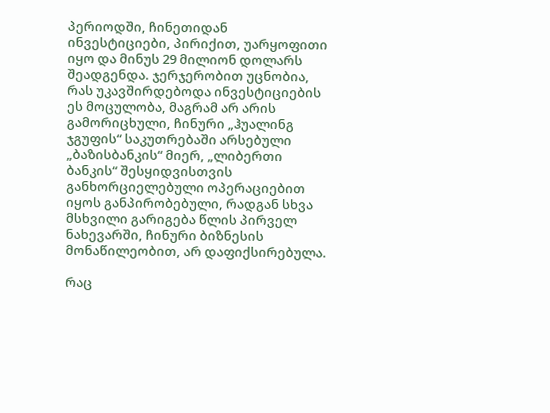პერიოდში, ჩინეთიდან ინვესტიციები, პირიქით, უარყოფითი იყო და მინუს 29 მილიონ დოლარს შეადგენდა. ჯერჯერობით უცნობია, რას უკავშირდებოდა ინვესტიციების ეს მოცულობა, მაგრამ არ არის გამორიცხული, ჩინური „ჰუალინგ ჯგუფის“ საკუთრებაში არსებული „ბაზისბანკის“ მიერ, „ლიბერთი ბანკის“ შესყიდვისთვის განხორციელებული ოპერაციებით იყოს განპირობებული, რადგან სხვა მსხვილი გარიგება წლის პირველ ნახევარში, ჩინური ბიზნესის მონაწილეობით, არ დაფიქსირებულა.

რაც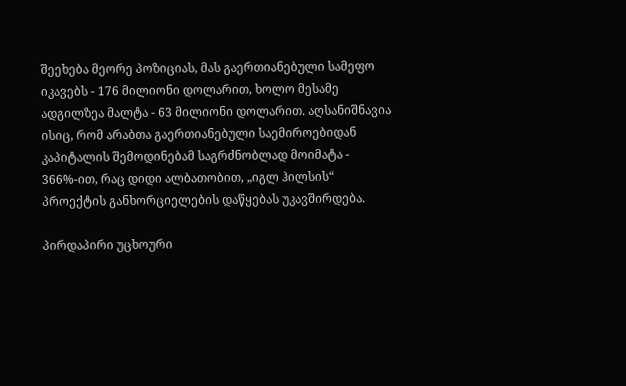შეეხება მეორე პოზიციას, მას გაერთიანებული სამეფო იკავებს - 176 მილიონი დოლარით, ხოლო მესამე ადგილზეა მალტა - 63 მილიონი დოლარით. აღსანიშნავია ისიც, რომ არაბთა გაერთიანებული საემიროებიდან კაპიტალის შემოდინებამ საგრძნობლად მოიმატა - 366%-ით, რაც დიდი ალბათობით, „იგლ ჰილსის“ პროექტის განხორციელების დაწყებას უკავშირდება.

პირდაპირი უცხოური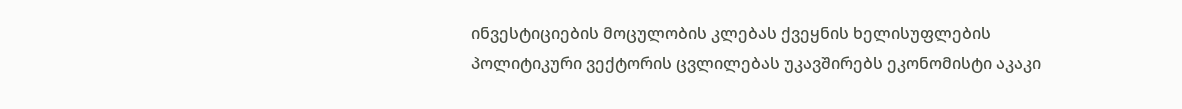ინვესტიციების მოცულობის კლებას ქვეყნის ხელისუფლების პოლიტიკური ვექტორის ცვლილებას უკავშირებს ეკონომისტი აკაკი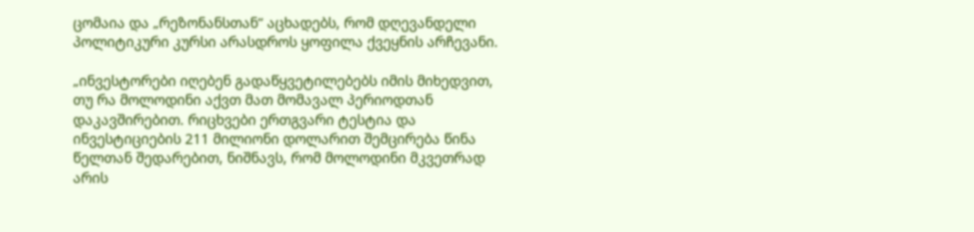ცომაია და „რეზონანსთან“ აცხადებს, რომ დღევანდელი პოლიტიკური კურსი არასდროს ყოფილა ქვეყნის არჩევანი.

„ინვესტორები იღებენ გადაწყვეტილებებს იმის მიხედვით, თუ რა მოლოდინი აქვთ მათ მომავალ პერიოდთან დაკავშირებით. რიცხვები ერთგვარი ტესტია და ინვესტიციების 211 მილიონი დოლარით შემცირება წინა წელთან შედარებით, ნიშნავს, რომ მოლოდინი მკვეთრად არის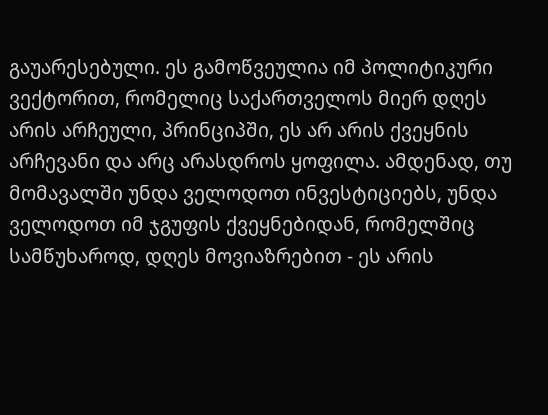გაუარესებული. ეს გამოწვეულია იმ პოლიტიკური ვექტორით, რომელიც საქართველოს მიერ დღეს არის არჩეული, პრინციპში, ეს არ არის ქვეყნის არჩევანი და არც არასდროს ყოფილა. ამდენად, თუ მომავალში უნდა ველოდოთ ინვესტიციებს, უნდა ველოდოთ იმ ჯგუფის ქვეყნებიდან, რომელშიც სამწუხაროდ, დღეს მოვიაზრებით - ეს არის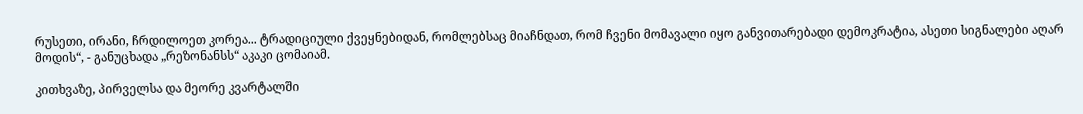რუსეთი, ირანი, ჩრდილოეთ კორეა... ტრადიციული ქვეყნებიდან, რომლებსაც მიაჩნდათ, რომ ჩვენი მომავალი იყო განვითარებადი დემოკრატია, ასეთი სიგნალები აღარ მოდის“, - განუცხადა „რეზონანსს“ აკაკი ცომაიამ.

კითხვაზე, პირველსა და მეორე კვარტალში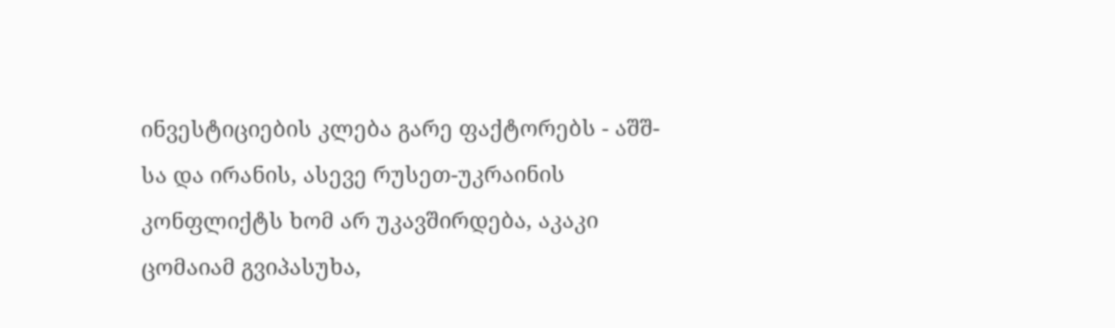ინვესტიციების კლება გარე ფაქტორებს - აშშ-სა და ირანის, ასევე რუსეთ-უკრაინის კონფლიქტს ხომ არ უკავშირდება, აკაკი ცომაიამ გვიპასუხა,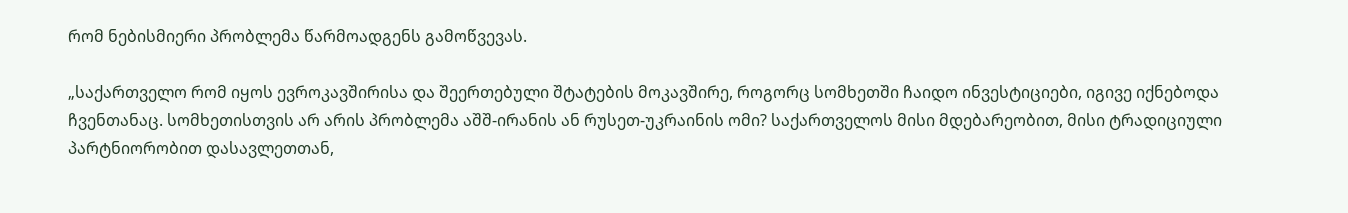რომ ნებისმიერი პრობლემა წარმოადგენს გამოწვევას.

„საქართველო რომ იყოს ევროკავშირისა და შეერთებული შტატების მოკავშირე, როგორც სომხეთში ჩაიდო ინვესტიციები, იგივე იქნებოდა ჩვენთანაც. სომხეთისთვის არ არის პრობლემა აშშ-ირანის ან რუსეთ-უკრაინის ომი? საქართველოს მისი მდებარეობით, მისი ტრადიციული პარტნიორობით დასავლეთთან,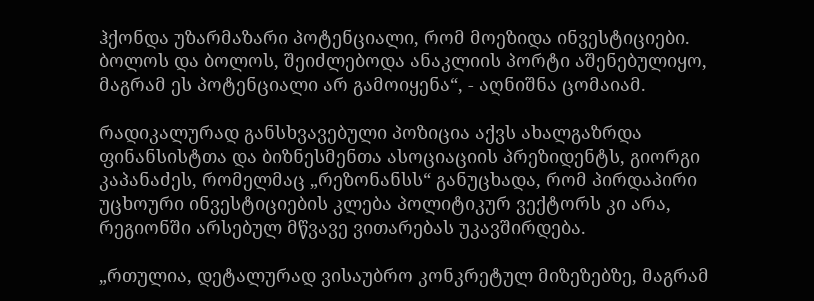ჰქონდა უზარმაზარი პოტენციალი, რომ მოეზიდა ინვესტიციები. ბოლოს და ბოლოს, შეიძლებოდა ანაკლიის პორტი აშენებულიყო, მაგრამ ეს პოტენციალი არ გამოიყენა“, - აღნიშნა ცომაიამ.

რადიკალურად განსხვავებული პოზიცია აქვს ახალგაზრდა ფინანსისტთა და ბიზნესმენთა ასოციაციის პრეზიდენტს, გიორგი კაპანაძეს, რომელმაც „რეზონანსს“ განუცხადა, რომ პირდაპირი უცხოური ინვესტიციების კლება პოლიტიკურ ვექტორს კი არა, რეგიონში არსებულ მწვავე ვითარებას უკავშირდება.

„რთულია, დეტალურად ვისაუბრო კონკრეტულ მიზეზებზე, მაგრამ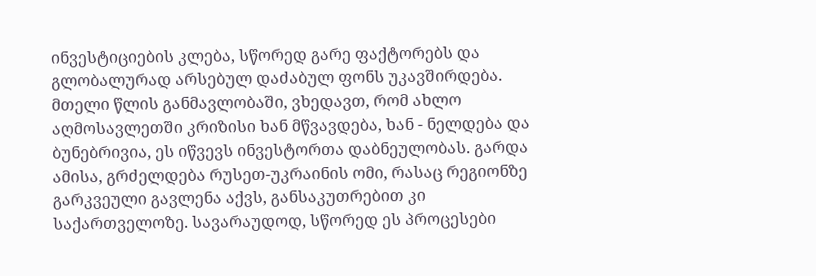ინვესტიციების კლება, სწორედ გარე ფაქტორებს და გლობალურად არსებულ დაძაბულ ფონს უკავშირდება. მთელი წლის განმავლობაში, ვხედავთ, რომ ახლო აღმოსავლეთში კრიზისი ხან მწვავდება, ხან - ნელდება და ბუნებრივია, ეს იწვევს ინვესტორთა დაბნეულობას. გარდა ამისა, გრძელდება რუსეთ-უკრაინის ომი, რასაც რეგიონზე გარკვეული გავლენა აქვს, განსაკუთრებით კი საქართველოზე. სავარაუდოდ, სწორედ ეს პროცესები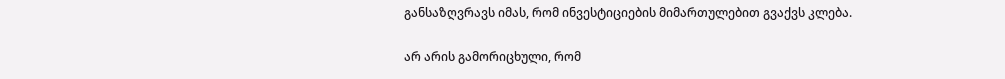განსაზღვრავს იმას, რომ ინვესტიციების მიმართულებით გვაქვს კლება.

არ არის გამორიცხული, რომ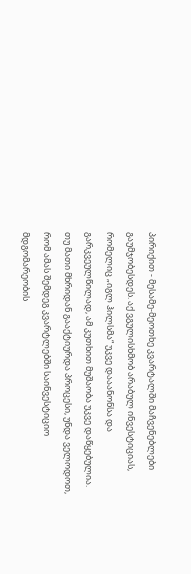პირიქით - მესამე-მეოთხე კვარტალში მაჩვენებლები გაუმჯობესდეს. აქ ვგულისხმობ არაბულ ინვესტიციას, რომელიც „იგლ ჰილსმა“ უკვე დააანონსა და გარკვეულწილად, ამ კუთხით მუშაობა უკვე დაწყებულია. თუ მათი მხრიდან გააქტიურდა პროცესი, უნდა ველოდოთ, რომ ამას შემდეგ კვარტლებში საინვესტიციო მდგომარეობის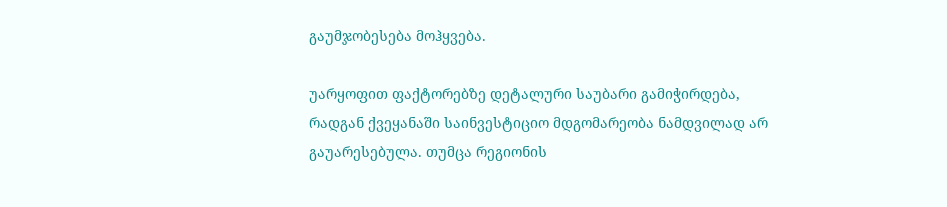გაუმჯობესება მოჰყვება.

უარყოფით ფაქტორებზე დეტალური საუბარი გამიჭირდება, რადგან ქვეყანაში საინვესტიციო მდგომარეობა ნამდვილად არ გაუარესებულა. თუმცა რეგიონის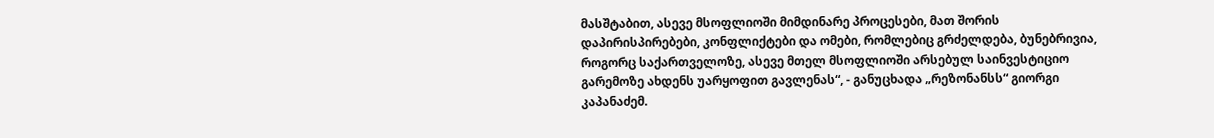მასშტაბით, ასევე მსოფლიოში მიმდინარე პროცესები, მათ შორის დაპირისპირებები, კონფლიქტები და ომები, რომლებიც გრძელდება, ბუნებრივია, როგორც საქართველოზე, ასევე მთელ მსოფლიოში არსებულ საინვესტიციო გარემოზე ახდენს უარყოფით გავლენას“, - განუცხადა „რეზონანსს“ გიორგი კაპანაძემ.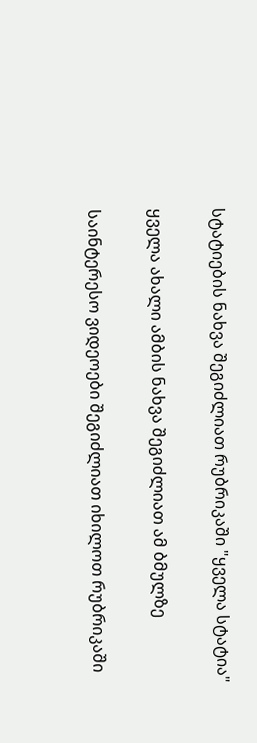სტატიების ნახვა შეგიძლიათ რუბრიკაში "ყველა სტატია"

ყველა ახალი ამბის ნახვა შეგიძლიათ ამ ბმულზე

საინტერესო ვიდეოები შეგიძლიათ იხილოთ რუბრიკაში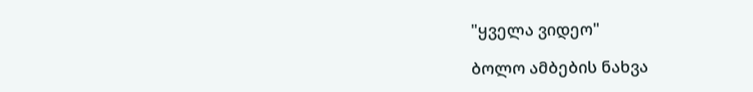"ყველა ვიდეო"

ბოლო ამბების ნახვა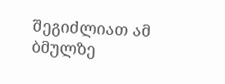შეგიძლიათ ამ ბმულზე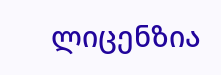ლიცენზია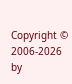Copyright © 2006-2026 by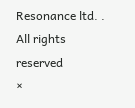Resonance ltd. . All rights reserved
×